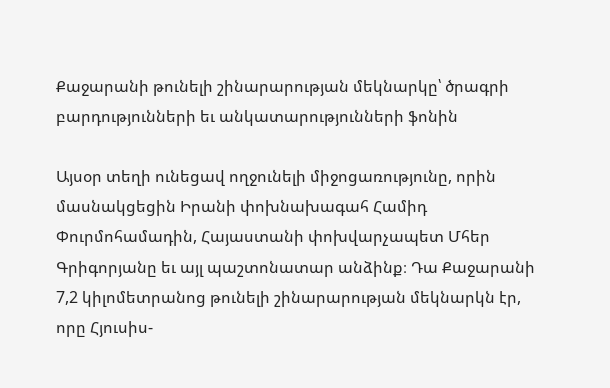Քաջարանի թունելի շինարարության մեկնարկը՝ ծրագրի բարդությունների եւ անկատարությունների ֆոնին

Այսօր տեղի ունեցավ ողջունելի միջոցառությունը, որին մասնակցեցին Իրանի փոխնախագահ Համիդ Փուրմոհամադին, Հայաստանի փոխվարչապետ Մհեր Գրիգորյանը եւ այլ պաշտոնատար անձինք։ Դա Քաջարանի 7,2 կիլոմետրանոց թունելի շինարարության մեկնարկն էր, որը Հյուսիս-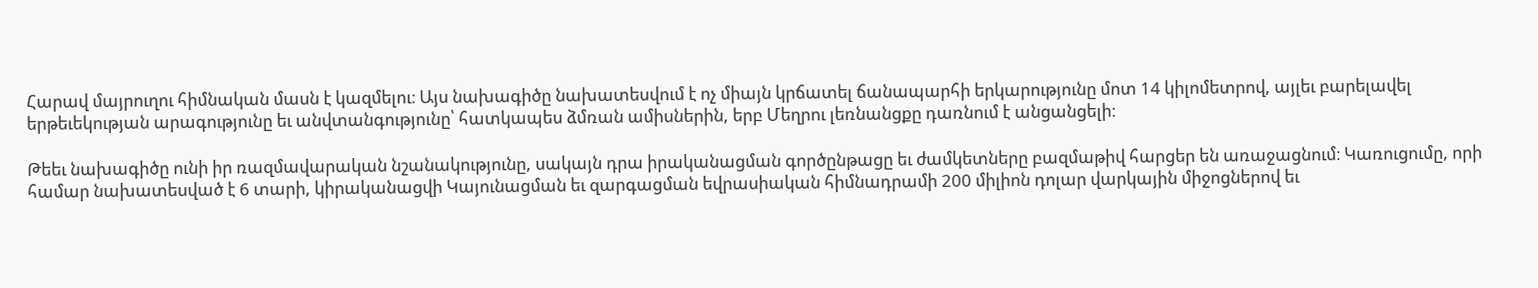Հարավ մայրուղու հիմնական մասն է կազմելու։ Այս նախագիծը նախատեսվում է ոչ միայն կրճատել ճանապարհի երկարությունը մոտ 14 կիլոմետրով, այլեւ բարելավել երթեւեկության արագությունը եւ անվտանգությունը՝ հատկապես ձմռան ամիսներին, երբ Մեղրու լեռնանցքը դառնում է անցանցելի։

Թեեւ նախագիծը ունի իր ռազմավարական նշանակությունը, սակայն դրա իրականացման գործընթացը եւ ժամկետները բազմաթիվ հարցեր են առաջացնում։ Կառուցումը, որի համար նախատեսված է 6 տարի, կիրականացվի Կայունացման եւ զարգացման եվրասիական հիմնադրամի 200 միլիոն դոլար վարկային միջոցներով եւ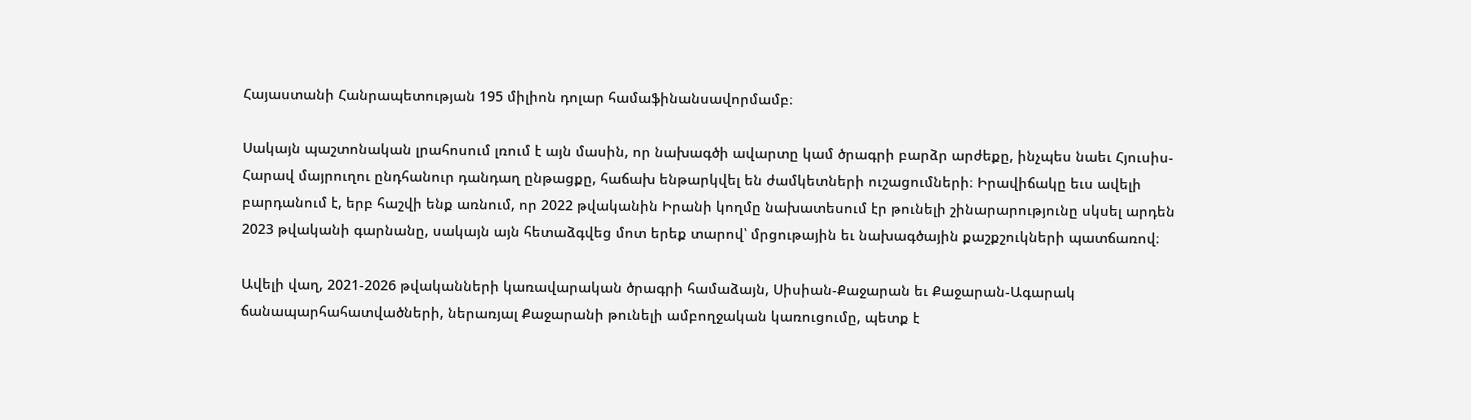Հայաստանի Հանրապետության 195 միլիոն դոլար համաֆինանսավորմամբ։

Սակայն պաշտոնական լրահոսում լռում է այն մասին, որ նախագծի ավարտը կամ ծրագրի բարձր արժեքը, ինչպես նաեւ Հյուսիս-Հարավ մայրուղու ընդհանուր դանդաղ ընթացքը, հաճախ ենթարկվել են ժամկետների ուշացումների։ Իրավիճակը եւս ավելի բարդանում է, երբ հաշվի ենք առնում, որ 2022 թվականին Իրանի կողմը նախատեսում էր թունելի շինարարությունը սկսել արդեն 2023 թվականի գարնանը, սակայն այն հետաձգվեց մոտ երեք տարով՝ մրցութային եւ նախագծային քաշքշուկների պատճառով։

Ավելի վաղ, 2021-2026 թվականների կառավարական ծրագրի համաձայն, Սիսիան-Քաջարան եւ Քաջարան-Ագարակ ճանապարհահատվածների, ներառյալ Քաջարանի թունելի ամբողջական կառուցումը, պետք է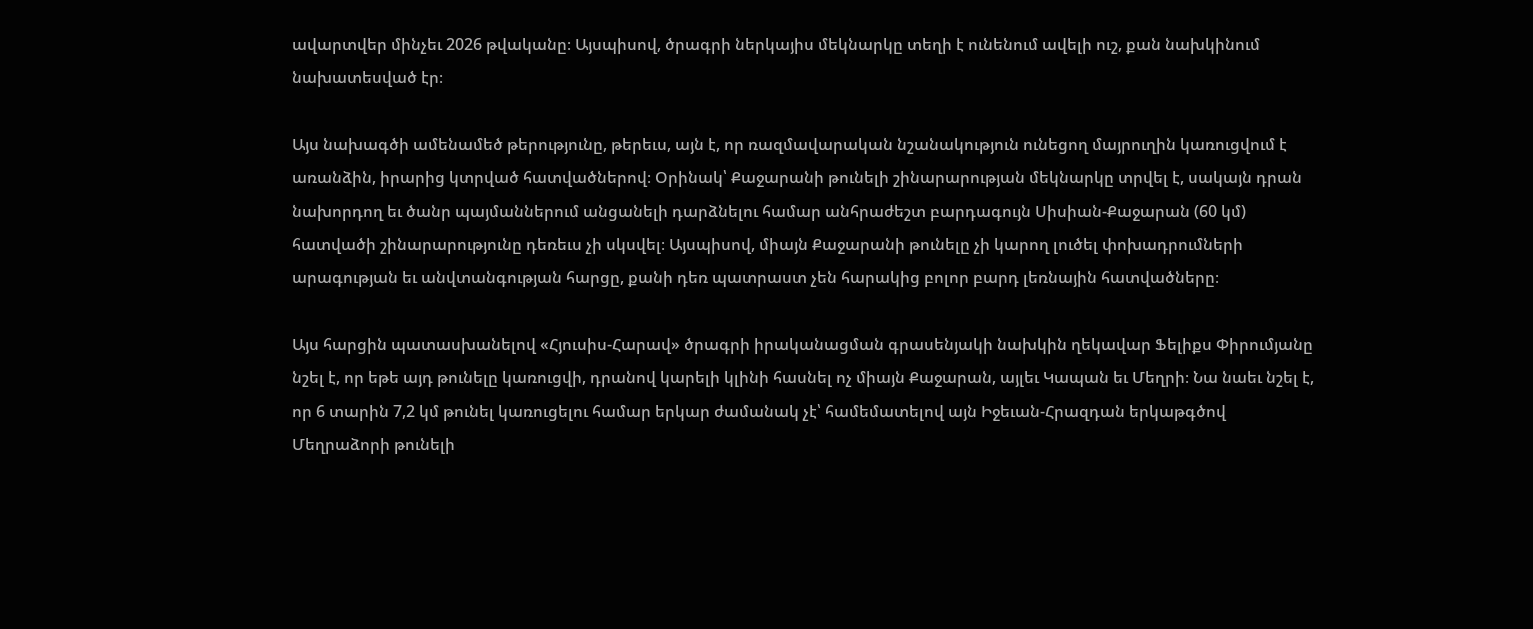ավարտվեր մինչեւ 2026 թվականը։ Այսպիսով, ծրագրի ներկայիս մեկնարկը տեղի է ունենում ավելի ուշ, քան նախկինում նախատեսված էր։

Այս նախագծի ամենամեծ թերությունը, թերեւս, այն է, որ ռազմավարական նշանակություն ունեցող մայրուղին կառուցվում է առանձին, իրարից կտրված հատվածներով։ Օրինակ՝ Քաջարանի թունելի շինարարության մեկնարկը տրվել է, սակայն դրան նախորդող եւ ծանր պայմաններում անցանելի դարձնելու համար անհրաժեշտ բարդագույն Սիսիան-Քաջարան (60 կմ) հատվածի շինարարությունը դեռեւս չի սկսվել։ Այսպիսով, միայն Քաջարանի թունելը չի կարող լուծել փոխադրումների արագության եւ անվտանգության հարցը, քանի դեռ պատրաստ չեն հարակից բոլոր բարդ լեռնային հատվածները։

Այս հարցին պատասխանելով «Հյուսիս-Հարավ» ծրագրի իրականացման գրասենյակի նախկին ղեկավար Ֆելիքս Փիրումյանը նշել է, որ եթե այդ թունելը կառուցվի, դրանով կարելի կլինի հասնել ոչ միայն Քաջարան, այլեւ Կապան եւ Մեղրի։ Նա նաեւ նշել է, որ 6 տարին 7,2 կմ թունել կառուցելու համար երկար ժամանակ չէ՝ համեմատելով այն Իջեւան-Հրազդան երկաթգծով Մեղրաձորի թունելի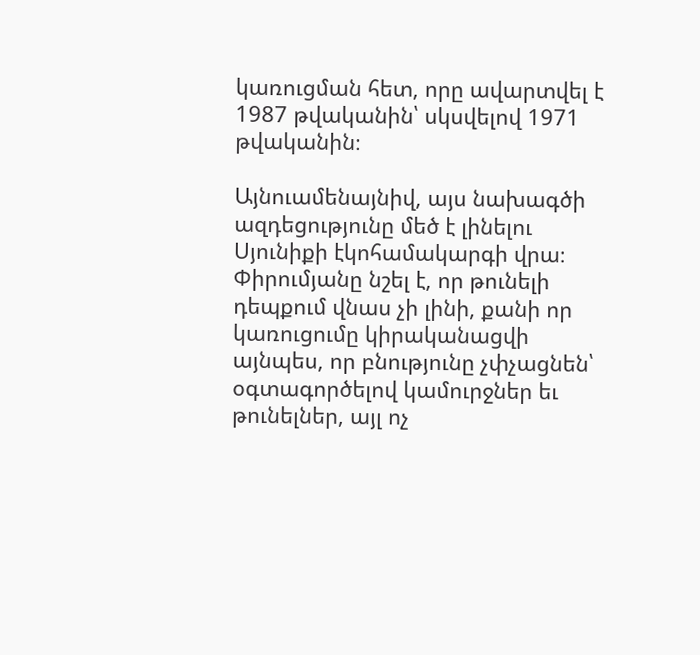կառուցման հետ, որը ավարտվել է 1987 թվականին՝ սկսվելով 1971 թվականին։

Այնուամենայնիվ, այս նախագծի ազդեցությունը մեծ է լինելու Սյունիքի էկոհամակարգի վրա։ Փիրումյանը նշել է, որ թունելի դեպքում վնաս չի լինի, քանի որ կառուցումը կիրականացվի այնպես, որ բնությունը չփչացնեն՝ օգտագործելով կամուրջներ եւ թունելներ, այլ ոչ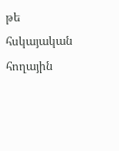թե հսկայական հողային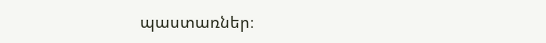պաստառներ։